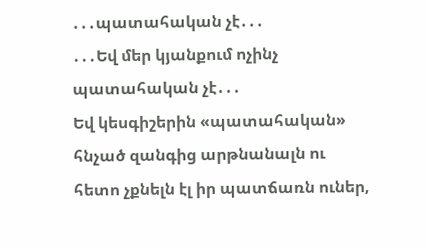․․․պատահական չէ․․․
․․․Եվ մեր կյանքում ոչինչ պատահական չէ․․․
Եվ կեսգիշերին «պատահական» հնչած զանգից արթնանալն ու հետո չքնելն էլ իր պատճառն ուներ,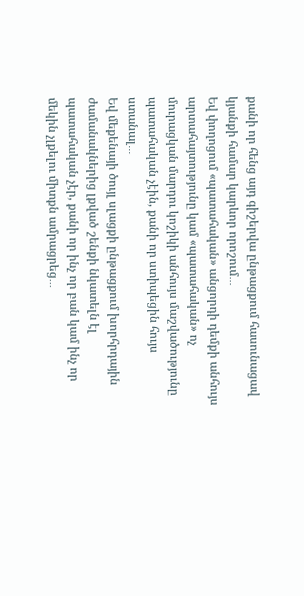քանի որ հենց այդ գիշերվա ընթացքում հասունացավ կյանքի համար կարևոր որոշում․․․
Եվ փողոցում «պատահական» անցորդի դեմքի անհույս արտահայտությունը կամ «պատահական» ոչ մուրացկան մարդու կոշիկի անհույս մաշվածությունը պատահական չէին, քանի որ ստիպեցին հույս ստանալ․․․
Եվ մեքենայի ծույլ սլացքի ընթացքում խորհրդային ժամանակներից լքված շենքի նկատելն էլ պատահական չէր, քանի որ ինչ որ բան կամ ինչ որ մեկին չլքելու միտքն ամրացրեց․․․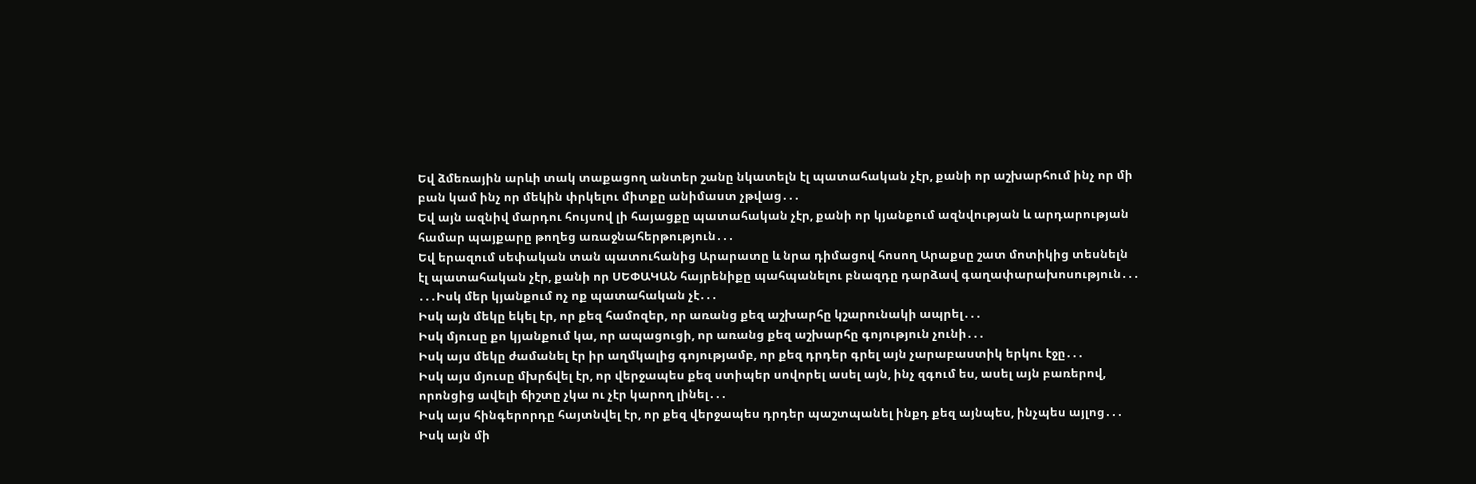Եվ ձմեռային արևի տակ տաքացող անտեր շանը նկատելն էլ պատահական չէր, քանի որ աշխարհում ինչ որ մի բան կամ ինչ որ մեկին փրկելու միտքը անիմաստ չթվաց․․․
Եվ այն ազնիվ մարդու հույսով լի հայացքը պատահական չէր, քանի որ կյանքում ազնվության և արդարության համար պայքարը թողեց առաջնահերթություն․․․
Եվ երազում սեփական տան պատուհանից Արարատը և նրա դիմացով հոսող Արաքսը շատ մոտիկից տեսնելն էլ պատահական չէր, քանի որ ՍԵՓԱԿԱՆ հայրենիքը պահպանելու բնազդը դարձավ գաղափարախոսություն․․․
․․․Իսկ մեր կյանքում ոչ ոք պատահական չէ․․․
Իսկ այն մեկը եկել էր, որ քեզ համոզեր, որ առանց քեզ աշխարհը կշարունակի ապրել․․․
Իսկ մյուսը քո կյանքում կա, որ ապացուցի, որ առանց քեզ աշխարհը գոյություն չունի․․․
Իսկ այս մեկը ժամանել էր իր աղմկալից գոյությամբ, որ քեզ դրդեր գրել այն չարաբաստիկ երկու էջը․․․
Իսկ այս մյուսը մխրճվել էր, որ վերջապես քեզ ստիպեր սովորել ասել այն, ինչ զգում ես, ասել այն բառերով, որոնցից ավելի ճիշտը չկա ու չէր կարող լինել․․․
Իսկ այս հինգերորդը հայտնվել էր, որ քեզ վերջապես դրդեր պաշտպանել ինքդ քեզ այնպես, ինչպես այլոց․․․
Իսկ այն մի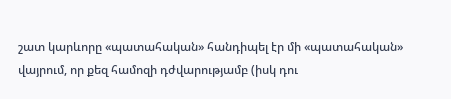շատ կարևորը «պատահական» հանդիպել էր մի «պատահական» վայրում, որ քեզ համոզի դժվարությամբ (իսկ դու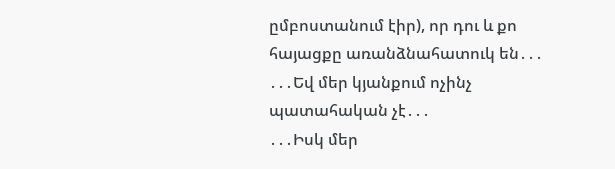ըմբոստանում էիր), որ դու և քո հայացքը առանձնահատուկ են․․․
․․․Եվ մեր կյանքում ոչինչ պատահական չէ․․․
․․․Իսկ մեր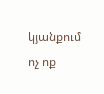կյանքում ոչ ոք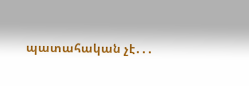պատահական չէ․․․